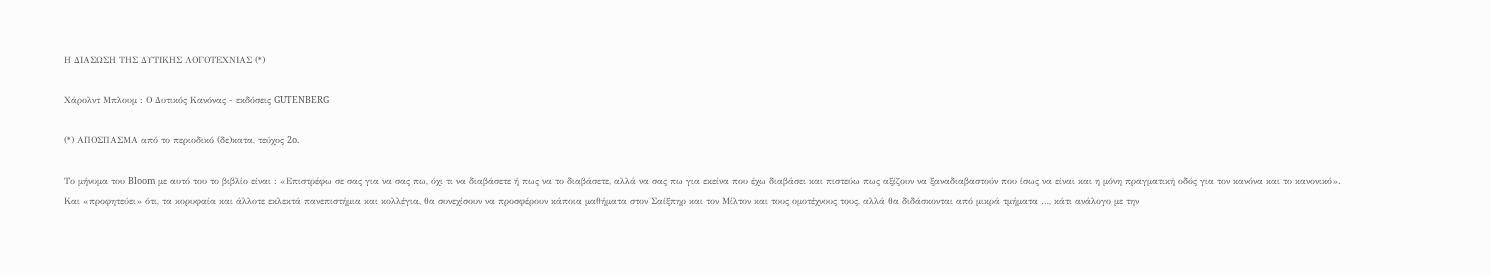Η ΔΙΑΣΩΣΗ ΤΗΣ ΔΥΤΙΚΗΣ ΛΟΓΟΤΕΧΝΙΑΣ (*)

Χάρολντ Μπλουμ : Ο Δυτικός Κανόνας - εκδόσεις GUTENBERG

(*) ΑΠΟΣΠΑΣΜΑ από το περιοδικό (δε)κατα, τεύχος 2o.

Το μήνυμα του Bloom με αυτό του το βιβλίο είναι : «Επιστρέφω σε σας για να σας πω, όχι τι να διαβάσετε ή πως να το διαβάσετε, αλλά να σας πω για εκείνα που έχω διαβάσει και πιστεύω πως αξίζουν να ξαναδιαβαστούν που ίσως να είναι και η μόνη πραγματική οδός για τον κανόνα και το κανονικό».
Και «προφητεύει» ότι, τα κορυφαία και άλλοτε εκλεκτά πανεπιστήμια και κολλέγια, θα συνεχίσουν να προσφέρουν κάποια μαθήματα στον Σαίξπηρ και τον Μίλτον και τους ομοτέχνους τους, αλλά θα διδάσκονται από μικρά τμήματα …, κάτι ανάλογο με την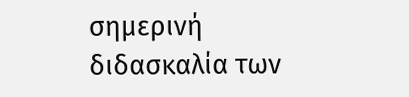σημερινή διδασκαλία των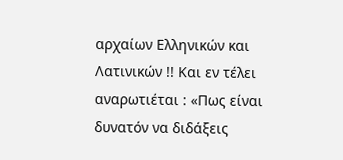αρχαίων Ελληνικών και Λατινικών !! Και εν τέλει αναρωτιέται : «Πως είναι δυνατόν να διδάξεις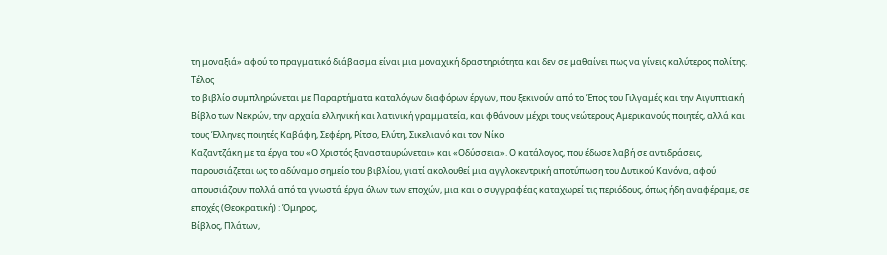τη μοναξιά» αφού το πραγματικό διάβασμα είναι μια μοναχική δραστηριότητα και δεν σε μαθαίνει πως να γίνεις καλύτερος πολίτης. Τέλος
το βιβλίο συμπληρώνεται με Παραρτήματα καταλόγων διαφόρων έργων, που ξεκινούν από το Έπος του Γιλγαμές και την Αιγυπτιακή Βίβλο των Νεκρών, την αρχαία ελληνική και λατινική γραμματεία, και φθάνουν μέχρι τους νεώτερους Αμερικανούς ποιητές, αλλά και τους Έλληνες ποιητές Καβάφη, Σεφέρη, Ρίτσο, Ελύτη, Σικελιανό και τον Νίκο
Καζαντζάκη με τα έργα του «Ο Χριστός ξανασταυρώνεται» και «Οδύσσεια». Ο κατάλογος, που έδωσε λαβή σε αντιδράσεις, παρουσιάζεται ως το αδύναμο σημείο του βιβλίου, γιατί ακολουθεί μια αγγλοκεντρική αποτύπωση του Δυτικού Κανόνα, αφού απουσιάζουν πολλά από τα γνωστά έργα όλων των εποχών, μια και ο συγγραφέας καταχωρεί τις περιόδους, όπως ήδη αναφέραμε, σε εποχές (Θεοκρατική) : Όμηρος,
Βίβλος, Πλάτων,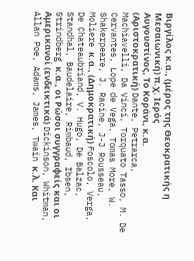Βιργίλος κ.α., (μέρος της Θεοκρατικής η Μεσαιωνική) π.χ. Ιερός
Αυγουστίνος, Το Κοράνι, κ.α. (Αριστοκρατική) Dante, Petrarca, Machiavelli, Da Vinci, Torquato Tasso, M. De Cervantes, Lope de Vega, Tomas More, W. Shakerpeare, J. Racine, J-J Rousseau, Moliere κ.α., (Δημοκρατική) Foscolo, Verga, De Chateaubriand, V. Hugo, De Balzac, Standhal, Baudelaire, Rimbaud, Ibsen, Strindberg κ.α., οι Ρώσοι συγγραφείς και οι Αμερικανοί (ενδεικτικά) Dickinson, Whitman, Allan Poe, Adams, James, Twain κ.λ. Και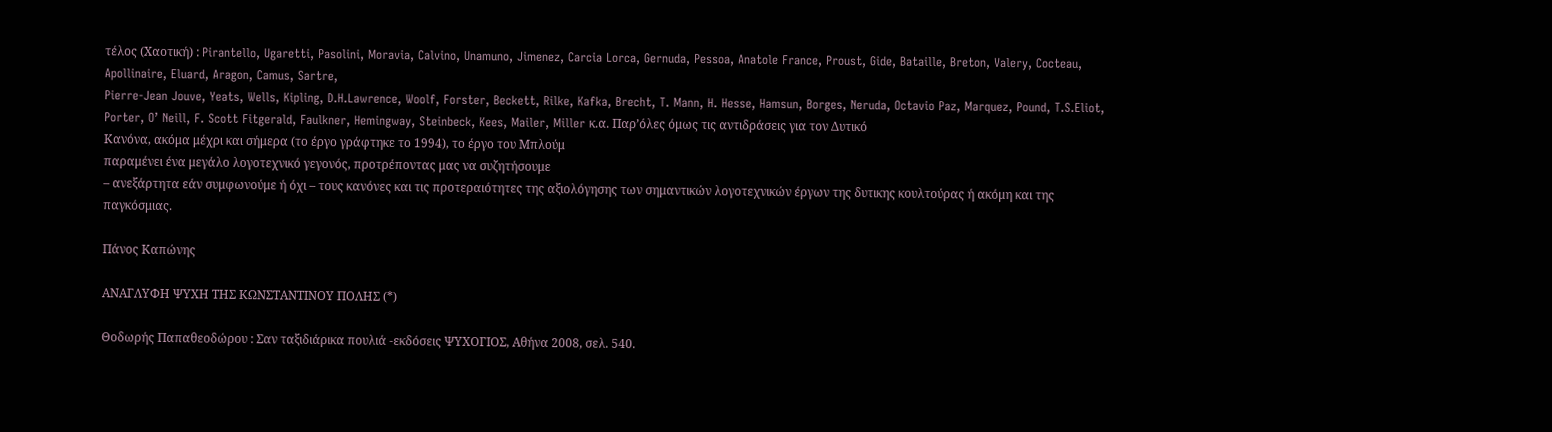τέλος (Χαοτική) : Pirantello, Ugaretti, Pasolini, Moravia, Calvino, Unamuno, Jimenez, Carcia Lorca, Gernuda, Pessoa, Anatole France, Proust, Gide, Bataille, Breton, Valery, Cocteau, Apollinaire, Eluard, Aragon, Camus, Sartre,
Pierre-Jean Jouve, Yeats, Wells, Kipling, D.H.Lawrence, Woolf, Forster, Beckett, Rilke, Kafka, Brecht, T. Mann, H. Hesse, Hamsun, Borges, Neruda, Octavio Paz, Marquez, Pound, T.S.Eliot, Porter, O’ Neill, F. Scott Fitgerald, Faulkner, Hemingway, Steinbeck, Kees, Mailer, Miller κ.α. Παρ’όλες όμως τις αντιδράσεις για τον Δυτικό
Κανόνα, ακόμα μέχρι και σήμερα (το έργο γράφτηκε το 1994), το έργο του Μπλούμ
παραμένει ένα μεγάλο λογοτεχνικό γεγονός, προτρέποντας μας να συζητήσουμε
– ανεξάρτητα εάν συμφωνούμε ή όχι – τους κανόνες και τις προτεραιότητες της αξιολόγησης των σημαντικών λογοτεχνικών έργων της δυτικης κουλτούρας ή ακόμη και της παγκόσμιας.

Πάνος Καπώνης

ΑΝΑΓΛΥΦΗ ΨΥΧΗ ΤΗΣ ΚΩΝΣΤΑΝΤΙΝΟΥ ΠΟΛΗΣ (*)

Θοδωρής Παπαθεοδώρου : Σαν ταξιδιάρικα πουλιά -εκδόσεις ΨΥΧΟΓΙΟΣ, Αθήνα 2008, σελ. 540.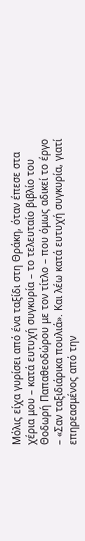Μόλις είχα γυρίσει από ένα ταξίδι στη Θράκη, όταν έπεσε στα χέρια μου – κατά ευτυχή συγκυρία – το τελευταίο βιβλίο του Θοδωρή Παπαθεοδώρου με τον τίτλο – που όμως αδικεί το έργο – «Σαν ταξιδιάρικα πουλιά». Και λέω κατά ευτυχή συγκυρία, γιατί επηρεασμένος από την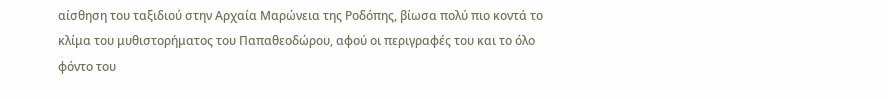αίσθηση του ταξιδιού στην Αρχαία Μαρώνεια της Ροδόπης, βίωσα πολύ πιο κοντά το κλίμα του μυθιστορήματος του Παπαθεοδώρου, αφού οι περιγραφές του και το όλο φόντο του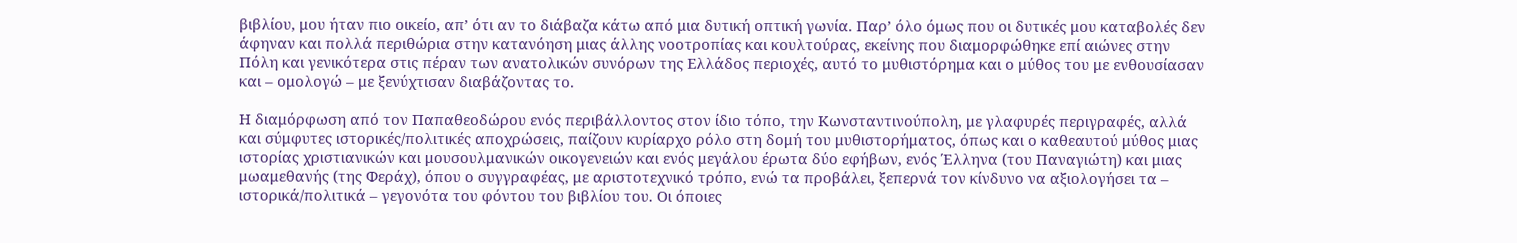βιβλίου, μου ήταν πιο οικείο, απ’ ότι αν το διάβαζα κάτω από μια δυτική οπτική γωνία. Παρ’ όλο όμως που οι δυτικές μου καταβολές δεν άφηναν και πολλά περιθώρια στην κατανόηση μιας άλλης νοοτροπίας και κουλτούρας, εκείνης που διαμορφώθηκε επί αιώνες στην Πόλη και γενικότερα στις πέραν των ανατολικών συνόρων της Ελλάδος περιοχές, αυτό το μυθιστόρημα και ο μύθος του με ενθουσίασαν και – ομολογώ – με ξενύχτισαν διαβάζοντας το.

Η διαμόρφωση από τον Παπαθεοδώρου ενός περιβάλλοντος στον ίδιο τόπο, την Κωνσταντινούπολη, με γλαφυρές περιγραφές, αλλά και σύμφυτες ιστορικές/πολιτικές αποχρώσεις, παίζουν κυρίαρχο ρόλο στη δομή του μυθιστορήματος, όπως και ο καθεαυτού μύθος μιας ιστορίας χριστιανικών και μουσουλμανικών οικογενειών και ενός μεγάλου έρωτα δύο εφήβων, ενός Έλληνα (του Παναγιώτη) και μιας μωαμεθανής (της Φεράχ), όπου ο συγγραφέας, με αριστοτεχνικό τρόπο, ενώ τα προβάλει, ξεπερνά τον κίνδυνο να αξιολογήσει τα – ιστορικά/πολιτικά – γεγονότα του φόντου του βιβλίου του. Οι όποιες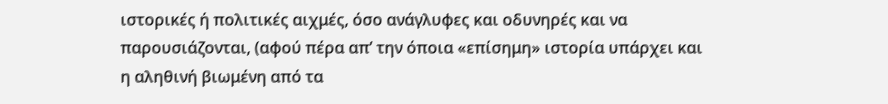ιστορικές ή πολιτικές αιχμές, όσο ανάγλυφες και οδυνηρές και να παρουσιάζονται, (αφού πέρα απ’ την όποια «επίσημη» ιστορία υπάρχει και η αληθινή βιωμένη από τα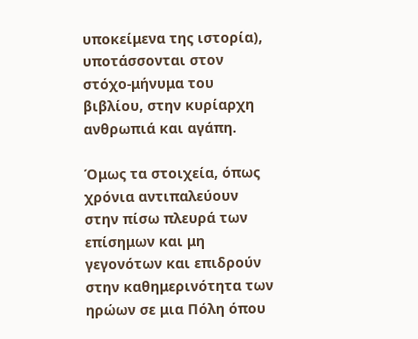υποκείμενα της ιστορία), υποτάσσονται στον στόχο-μήνυμα του βιβλίου, στην κυρίαρχη ανθρωπιά και αγάπη.

Όμως τα στοιχεία, όπως χρόνια αντιπαλεύουν στην πίσω πλευρά των επίσημων και μη γεγονότων και επιδρούν στην καθημερινότητα των ηρώων σε μια Πόλη όπου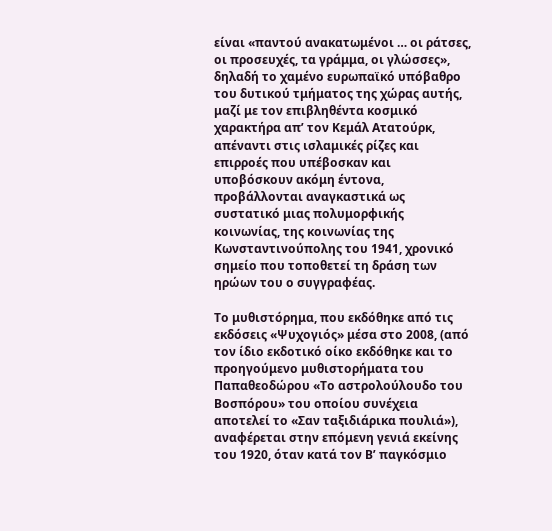είναι «παντού ανακατωμένοι … οι ράτσες, οι προσευχές, τα γράμμα, οι γλώσσες», δηλαδή το χαμένο ευρωπαϊκό υπόβαθρο του δυτικού τμήματος της χώρας αυτής, μαζί με τον επιβληθέντα κοσμικό χαρακτήρα απ’ τον Κεμάλ Ατατούρκ, απέναντι στις ισλαμικές ρίζες και επιρροές που υπέβοσκαν και υποβόσκουν ακόμη έντονα, προβάλλονται αναγκαστικά ως συστατικό μιας πολυμορφικής κοινωνίας, της κοινωνίας της Κωνσταντινούπολης του 1941, χρονικό σημείο που τοποθετεί τη δράση των ηρώων του ο συγγραφέας.

Το μυθιστόρημα, που εκδόθηκε από τις εκδόσεις «Ψυχογιός» μέσα στο 2008, (από τον ίδιο εκδοτικό οίκο εκδόθηκε και το προηγούμενο μυθιστορήματα του Παπαθεοδώρου «Το αστρολούλουδο του Βοσπόρου» του οποίου συνέχεια αποτελεί το «Σαν ταξιδιάρικα πουλιά»), αναφέρεται στην επόμενη γενιά εκείνης του 1920, όταν κατά τον Β’ παγκόσμιο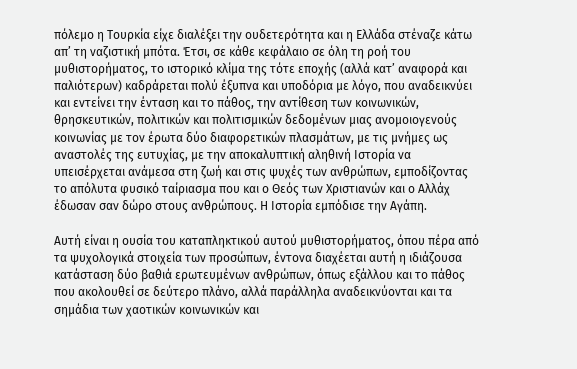πόλεμο η Τουρκία είχε διαλέξει την ουδετερότητα και η Ελλάδα στέναζε κάτω απ’ τη ναζιστική μπότα. Έτσι, σε κάθε κεφάλαιο σε όλη τη ροή του μυθιστορήματος, το ιστορικό κλίμα της τότε εποχής (αλλά κατ’ αναφορά και παλιότερων) καδράρεται πολύ έξυπνα και υποδόρια με λόγο, που αναδεικνύει και εντείνει την ένταση και το πάθος, την αντίθεση των κοινωνικών, θρησκευτικών, πολιτικών και πολιτισμικών δεδομένων μιας ανομοιογενούς κοινωνίας με τον έρωτα δύο διαφορετικών πλασμάτων, με τις μνήμες ως αναστολές της ευτυχίας, με την αποκαλυπτική αληθινή Ιστορία να υπεισέρχεται ανάμεσα στη ζωή και στις ψυχές των ανθρώπων, εμποδίζοντας το απόλυτα φυσικό ταίριασμα που και ο Θεός των Χριστιανών και ο Αλλάχ έδωσαν σαν δώρο στους ανθρώπους. Η Ιστορία εμπόδισε την Αγάπη.

Αυτή είναι η ουσία του καταπληκτικού αυτού μυθιστορήματος, όπου πέρα από τα ψυχολογικά στοιχεία των προσώπων, έντονα διαχέεται αυτή η ιδιάζουσα κατάσταση δύο βαθιά ερωτευμένων ανθρώπων, όπως εξάλλου και το πάθος που ακολουθεί σε δεύτερο πλάνο, αλλά παράλληλα αναδεικνύονται και τα σημάδια των χαοτικών κοινωνικών και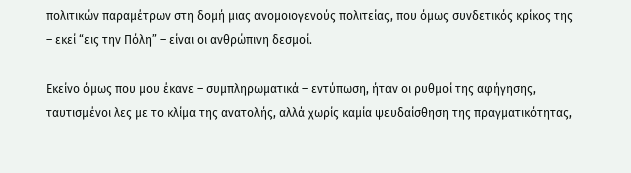πολιτικών παραμέτρων στη δομή μιας ανομοιογενούς πολιτείας, που όμως συνδετικός κρίκος της – εκεί “εις την Πόλη” – είναι οι ανθρώπινη δεσμοί.

Εκείνο όμως που μου έκανε – συμπληρωματικά – εντύπωση, ήταν οι ρυθμοί της αφήγησης, ταυτισμένοι λες με το κλίμα της ανατολής, αλλά χωρίς καμία ψευδαίσθηση της πραγματικότητας,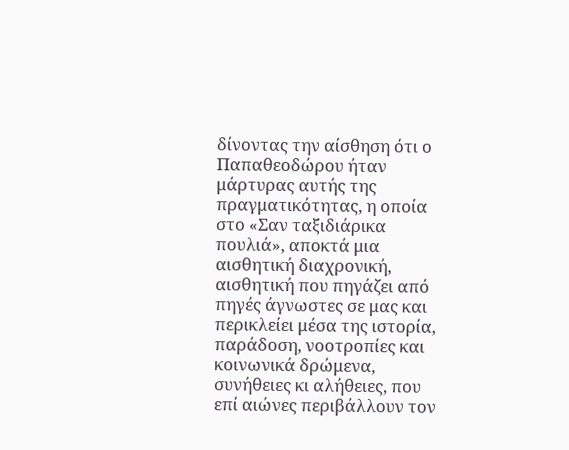δίνοντας την αίσθηση ότι ο Παπαθεοδώρου ήταν μάρτυρας αυτής της πραγματικότητας, η οποία στο «Σαν ταξιδιάρικα πουλιά», αποκτά μια αισθητική διαχρονική, αισθητική που πηγάζει από πηγές άγνωστες σε μας και περικλείει μέσα της ιστορία, παράδοση, νοοτροπίες και κοινωνικά δρώμενα, συνήθειες κι αλήθειες, που επί αιώνες περιβάλλουν τον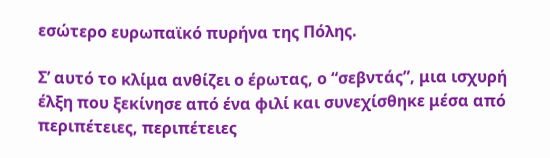εσώτερο ευρωπαϊκό πυρήνα της Πόλης.

Σ’ αυτό το κλίμα ανθίζει ο έρωτας, ο “σεβντάς”, μια ισχυρή έλξη που ξεκίνησε από ένα φιλί και συνεχίσθηκε μέσα από περιπέτειες, περιπέτειες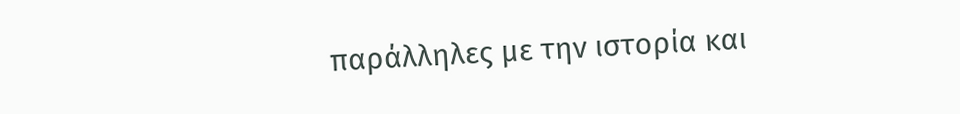παράλληλες με την ιστορία και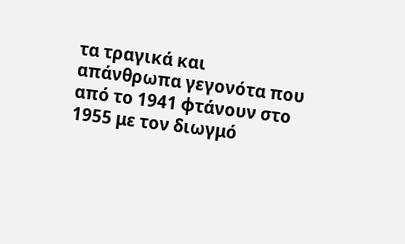τα τραγικά και απάνθρωπα γεγονότα που από το 1941 φτάνουν στο 1955 με τον διωγμό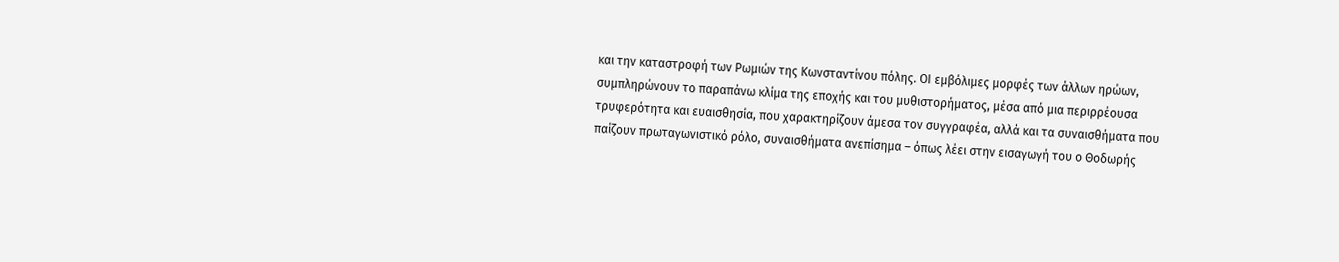και την καταστροφή των Ρωμιών της Κωνσταντίνου πόλης. ΟΙ εμβόλιμες μορφές των άλλων ηρώων, συμπληρώνουν το παραπάνω κλίμα της εποχής και του μυθιστορήματος, μέσα από μια περιρρέουσα τρυφερότητα και ευαισθησία, που χαρακτηρίζουν άμεσα τον συγγραφέα, αλλά και τα συναισθήματα που παίζουν πρωταγωνιστικό ρόλο, συναισθήματα ανεπίσημα – όπως λέει στην εισαγωγή του ο Θοδωρής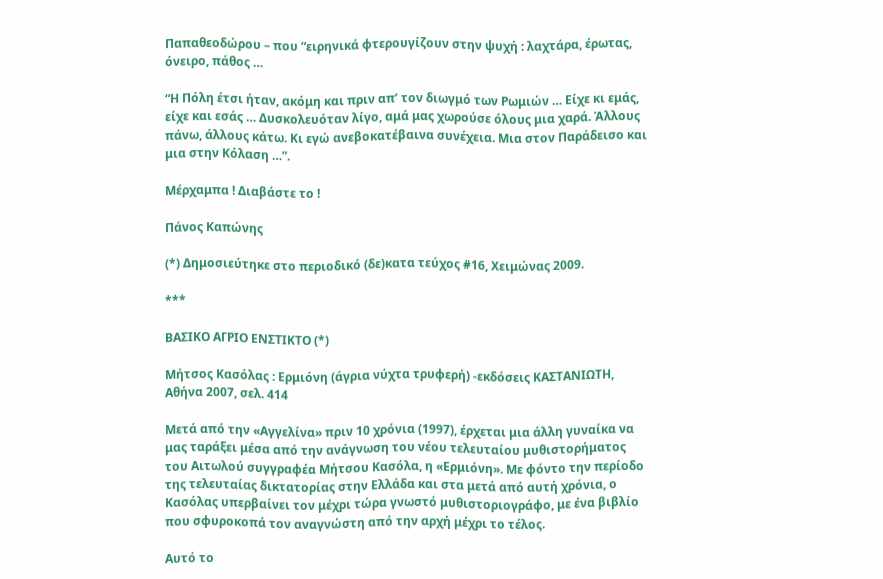Παπαθεοδώρου – που “ειρηνικά φτερουγίζουν στην ψυχή : λαχτάρα, έρωτας, όνειρο, πάθος …

“Η Πόλη έτσι ήταν, ακόμη και πριν απ’ τον διωγμό των Ρωμιών … Είχε κι εμάς, είχε και εσάς … Δυσκολευόταν λίγο, αμά μας χωρούσε όλους μια χαρά. Άλλους πάνω, άλλους κάτω. Κι εγώ ανεβοκατέβαινα συνέχεια. Μια στον Παράδεισο και μια στην Κόλαση …”.

Μέρχαμπα ! Διαβάστε το !

Πάνος Καπώνης

(*) Δημοσιεύτηκε στο περιοδικό (δε)κατα τεύχος #16, Χειμώνας 2009.

***

ΒΑΣΙΚΟ ΑΓΡΙΟ ΕΝΣΤΙΚΤΟ (*)

Μήτσος Κασόλας : Ερμιόνη (άγρια νύχτα τρυφερή) -εκδόσεις ΚΑΣΤΑΝΙΩΤΗ, Αθήνα 2007, σελ. 414

Μετά από την «Αγγελίνα» πριν 10 χρόνια (1997), έρχεται μια άλλη γυναίκα να μας ταράξει μέσα από την ανάγνωση του νέου τελευταίου μυθιστορήματος του Αιτωλού συγγραφέα Μήτσου Κασόλα, η «Ερμιόνη». Με φόντο την περίοδο της τελευταίας δικτατορίας στην Ελλάδα και στα μετά από αυτή χρόνια, ο Κασόλας υπερβαίνει τον μέχρι τώρα γνωστό μυθιστοριογράφο, με ένα βιβλίο που σφυροκοπά τον αναγνώστη από την αρχή μέχρι το τέλος.

Αυτό το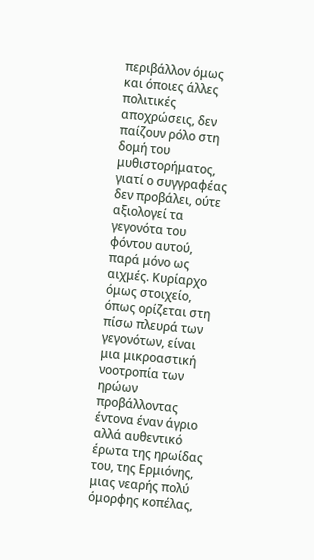περιβάλλον όμως και όποιες άλλες πολιτικές αποχρώσεις, δεν παίζουν ρόλο στη δομή του μυθιστορήματος, γιατί ο συγγραφέας δεν προβάλει, ούτε αξιολογεί τα γεγονότα του φόντου αυτού, παρά μόνο ως αιχμές. Κυρίαρχο όμως στοιχείο, όπως ορίζεται στη πίσω πλευρά των γεγονότων, είναι μια μικροαστική νοοτροπία των ηρώων προβάλλοντας έντονα έναν άγριο αλλά αυθεντικό έρωτα της ηρωίδας του, της Ερμιόνης, μιας νεαρής πολύ όμορφης κοπέλας,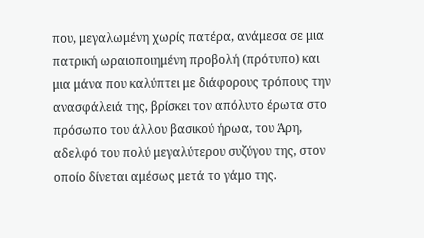που, μεγαλωμένη χωρίς πατέρα, ανάμεσα σε μια πατρική ωραιοποιημένη προβολή (πρότυπο) και μια μάνα που καλύπτει με διάφορους τρόπους την ανασφάλειά της, βρίσκει τον απόλυτο έρωτα στο πρόσωπο του άλλου βασικού ήρωα, του Άρη, αδελφό του πολύ μεγαλύτερου συζύγου της, στον οποίο δίνεται αμέσως μετά το γάμο της.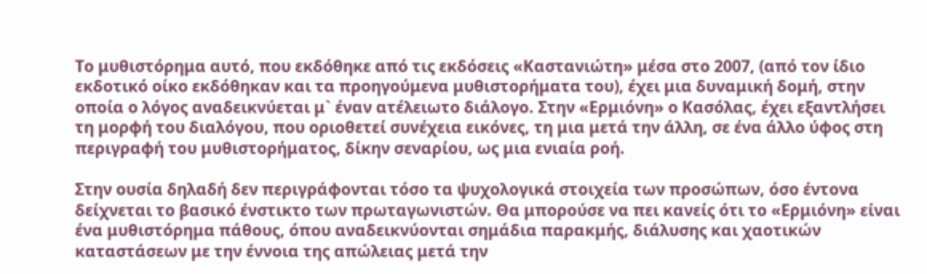Το μυθιστόρημα αυτό, που εκδόθηκε από τις εκδόσεις «Καστανιώτη» μέσα στο 2007, (από τον ίδιο εκδοτικό οίκο εκδόθηκαν και τα προηγούμενα μυθιστορήματα του), έχει μια δυναμική δομή, στην οποία ο λόγος αναδεικνύεται μ` έναν ατέλειωτο διάλογο. Στην «Ερμιόνη» ο Κασόλας, έχει εξαντλήσει τη μορφή του διαλόγου, που οριοθετεί συνέχεια εικόνες, τη μια μετά την άλλη, σε ένα άλλο ύφος στη περιγραφή του μυθιστορήματος, δίκην σεναρίου, ως μια ενιαία ροή.

Στην ουσία δηλαδή δεν περιγράφονται τόσο τα ψυχολογικά στοιχεία των προσώπων, όσο έντονα δείχνεται το βασικό ένστικτο των πρωταγωνιστών. Θα μπορούσε να πει κανείς ότι το «Ερμιόνη» είναι ένα μυθιστόρημα πάθους, όπου αναδεικνύονται σημάδια παρακμής, διάλυσης και χαοτικών καταστάσεων με την έννοια της απώλειας μετά την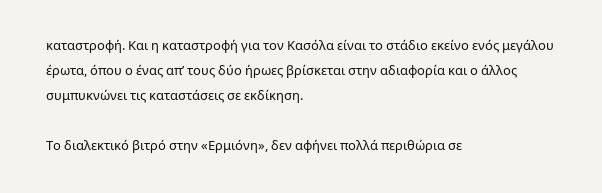καταστροφή. Και η καταστροφή για τον Κασόλα είναι το στάδιο εκείνο ενός μεγάλου έρωτα, όπου ο ένας απ’ τους δύο ήρωες βρίσκεται στην αδιαφορία και ο άλλος συμπυκνώνει τις καταστάσεις σε εκδίκηση.

Το διαλεκτικό βιτρό στην «Ερμιόνη», δεν αφήνει πολλά περιθώρια σε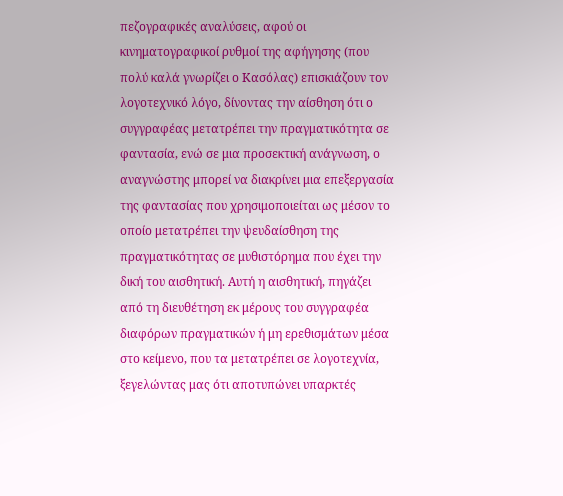πεζογραφικές αναλύσεις, αφού οι κινηματογραφικοί ρυθμοί της αφήγησης (που πολύ καλά γνωρίζει ο Κασόλας) επισκιάζουν τον λογοτεχνικό λόγο, δίνοντας την αίσθηση ότι ο συγγραφέας μετατρέπει την πραγματικότητα σε φαντασία, ενώ σε μια προσεκτική ανάγνωση, ο αναγνώστης μπορεί να διακρίνει μια επεξεργασία της φαντασίας που χρησιμοποιείται ως μέσον το οποίο μετατρέπει την ψευδαίσθηση της πραγματικότητας σε μυθιστόρημα που έχει την δική του αισθητική. Αυτή η αισθητική, πηγάζει από τη διευθέτηση εκ μέρους του συγγραφέα διαφόρων πραγματικών ή μη ερεθισμάτων μέσα στο κείμενο, που τα μετατρέπει σε λογοτεχνία, ξεγελώντας μας ότι αποτυπώνει υπαρκτές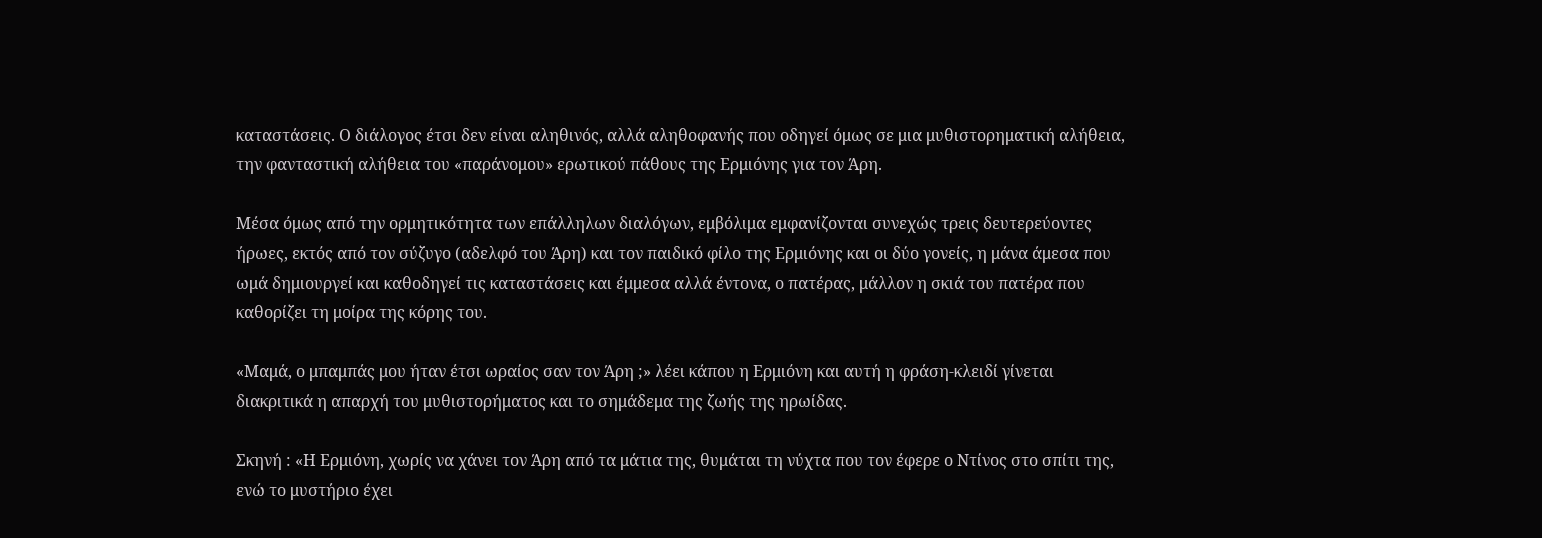καταστάσεις. Ο διάλογος έτσι δεν είναι αληθινός, αλλά αληθοφανής που οδηγεί όμως σε μια μυθιστορηματική αλήθεια, την φανταστική αλήθεια του «παράνομου» ερωτικού πάθους της Ερμιόνης για τον Άρη.

Μέσα όμως από την ορμητικότητα των επάλληλων διαλόγων, εμβόλιμα εμφανίζονται συνεχώς τρεις δευτερεύοντες ήρωες, εκτός από τον σύζυγο (αδελφό του Άρη) και τον παιδικό φίλο της Ερμιόνης και οι δύο γονείς, η μάνα άμεσα που ωμά δημιουργεί και καθοδηγεί τις καταστάσεις και έμμεσα αλλά έντονα, ο πατέρας, μάλλον η σκιά του πατέρα που καθορίζει τη μοίρα της κόρης του.

«Μαμά, ο μπαμπάς μου ήταν έτσι ωραίος σαν τον Άρη ;» λέει κάπου η Ερμιόνη και αυτή η φράση-κλειδί γίνεται διακριτικά η απαρχή του μυθιστορήματος και το σημάδεμα της ζωής της ηρωίδας.

Σκηνή : «Η Ερμιόνη, χωρίς να χάνει τον Άρη από τα μάτια της, θυμάται τη νύχτα που τον έφερε ο Ντίνος στο σπίτι της, ενώ το μυστήριο έχει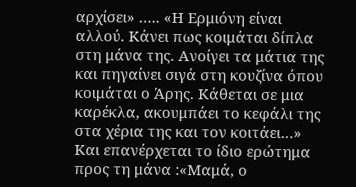αρχίσει» ….. «Η Ερμιόνη είναι αλλού. Κάνει πως κοιμάται δίπλα στη μάνα της. Ανοίγει τα μάτια της και πηγαίνει σιγά στη κουζίνα όπου κοιμάται ο Άρης. Κάθεται σε μια καρέκλα, ακουμπάει το κεφάλι της στα χέρια της και τον κοιτάει…» Και επανέρχεται το ίδιο ερώτημα προς τη μάνα :«Μαμά, ο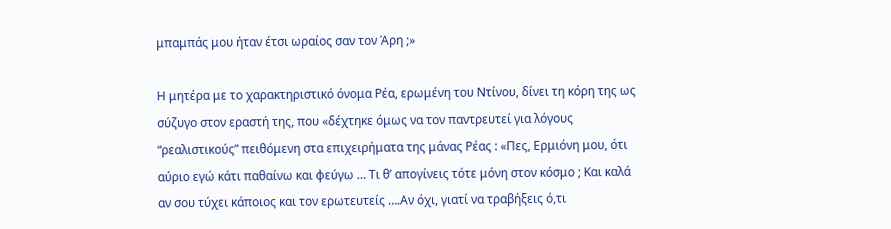μπαμπάς μου ήταν έτσι ωραίος σαν τον Άρη ;»

Η μητέρα με το χαρακτηριστικό όνομα Ρέα, ερωμένη του Ντίνου, δίνει τη κόρη της ως σύζυγο στον εραστή της, που «δέχτηκε όμως να τον παντρευτεί για λόγους “ρεαλιστικούς” πειθόμενη στα επιχειρήματα της μάνας Ρέας : «Πες, Ερμιόνη μου, ότι αύριο εγώ κάτι παθαίνω και φεύγω … Τι θ’ απογίνεις τότε μόνη στον κόσμο ; Και καλά αν σου τύχει κάποιος και τον ερωτευτείς ….Αν όχι, γιατί να τραβήξεις ό,τι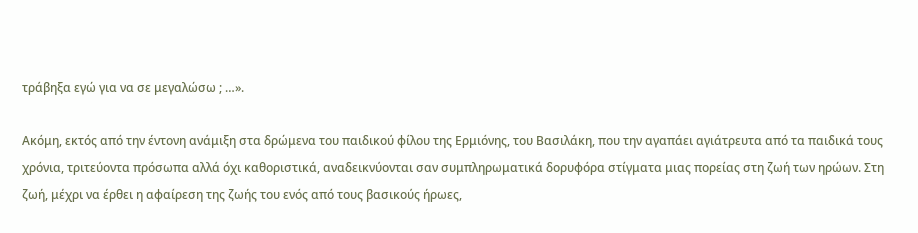τράβηξα εγώ για να σε μεγαλώσω ; …».

Ακόμη, εκτός από την έντονη ανάμιξη στα δρώμενα του παιδικού φίλου της Ερμιόνης, του Βασιλάκη, που την αγαπάει αγιάτρευτα από τα παιδικά τους χρόνια, τριτεύοντα πρόσωπα αλλά όχι καθοριστικά, αναδεικνύονται σαν συμπληρωματικά δορυφόρα στίγματα μιας πορείας στη ζωή των ηρώων. Στη ζωή, μέχρι να έρθει η αφαίρεση της ζωής του ενός από τους βασικούς ήρωες,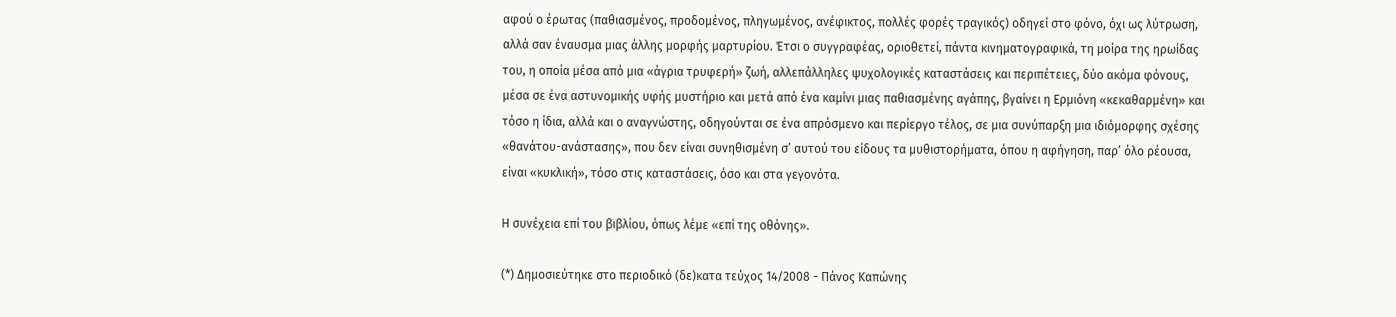αφού ο έρωτας (παθιασμένος, προδομένος, πληγωμένος, ανέφικτος, πολλές φορές τραγικός) οδηγεί στο φόνο, όχι ως λύτρωση, αλλά σαν έναυσμα μιας άλλης μορφής μαρτυρίου. Έτσι ο συγγραφέας, οριοθετεί, πάντα κινηματογραφικά, τη μοίρα της ηρωίδας του, η οποία μέσα από μια «άγρια τρυφερή» ζωή, αλλεπάλληλες ψυχολογικές καταστάσεις και περιπέτειες, δύο ακόμα φόνους, μέσα σε ένα αστυνομικής υφής μυστήριο και μετά από ένα καμίνι μιας παθιασμένης αγάπης, βγαίνει η Ερμιόνη «κεκαθαρμένη» και τόσο η ίδια, αλλά και ο αναγνώστης, οδηγούνται σε ένα απρόσμενο και περίεργο τέλος, σε μια συνύπαρξη μια ιδιόμορφης σχέσης «θανάτου-ανάστασης», που δεν είναι συνηθισμένη σ’ αυτού του είδους τα μυθιστορήματα, όπου η αφήγηση, παρ’ όλο ρέουσα, είναι «κυκλική», τόσο στις καταστάσεις, όσο και στα γεγονότα.

Η συνέχεια επί του βιβλίου, όπως λέμε «επί της οθόνης».

(*) Δημοσιεύτηκε στο περιοδικό (δε)κατα τεύχος 14/2008 - Πάνος Καπώνης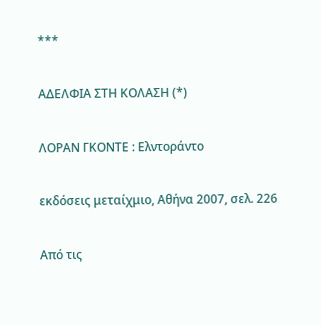***

ΑΔΕΛΦΙΑ ΣΤΗ ΚΟΛΑΣΗ (*)

ΛΟΡΑΝ ΓΚΟΝΤΕ : Ελντοράντο

εκδόσεις μεταίχμιο, Αθήνα 2007, σελ. 226

Από τις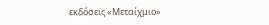εκδόσεις «Μεταίχμιο»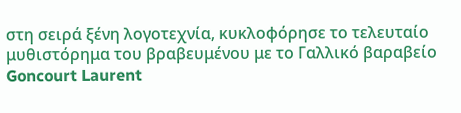στη σειρά ξένη λογοτεχνία, κυκλοφόρησε το τελευταίο μυθιστόρημα του βραβευμένου με το Γαλλικό βαραβείο Goncourt Laurent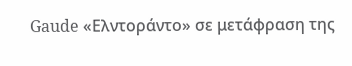Gaude «Ελντοράντο» σε μετάφραση της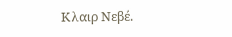Κλαιρ Νεβέ.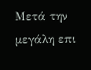Μετά την μεγάλη επι